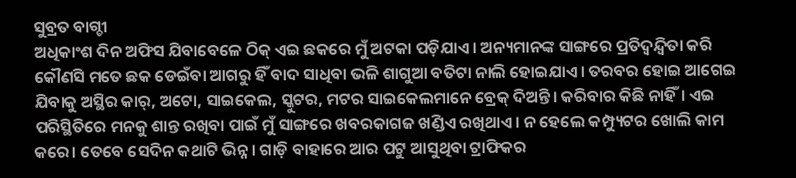ସୁବ୍ରତ ବାଗ୍ଚୀ
ଅଧିକାଂଶ ଦିନ ଅଫିସ ଯିବାବେଳେ ଠିକ୍ ଏଇ ଛକରେ ମୁଁ ଅଟକା ପଡ଼ିଯାଏ। ଅନ୍ୟମାନଙ୍କ ସାଙ୍ଗରେ ପ୍ରତିଦ୍ବନ୍ଦ୍ବିତା କରି କୌଣସି ମତେ ଛକ ଡେଇଁବା ଆଗରୁ ହିଁ ବାଦ ସାଧିବା ଭଳି ଶାଗୁଆ ବତିଟା ନାଲି ହୋଇଯାଏ। ତରବର ହୋଇ ଆଗେଇ ଯିବାକୁ ଅସ୍ଥିର କାର୍, ଅଟୋ, ସାଇକେଲ, ସ୍କୁଟର, ମଟର ସାଇକେଲମାନେ ବ୍ରେକ୍ ଦିଅନ୍ତି। କରିବାର କିଛି ନାହିଁ। ଏଇ ପରିସ୍ଥିତିରେ ମନକୁ ଶାନ୍ତ ରଖିବା ପାଇଁ ମୁଁ ସାଙ୍ଗରେ ଖବରକାଗଜ ଖଣ୍ଡିଏ ରଖିଥାଏ। ନ ହେଲେ କମ୍ପ୍ୟୁଟର ଖୋଲି କାମ କରେ। ତେବେ ସେଦିନ କଥାଟି ଭିନ୍ନ। ଗାଡ଼ି ବାହାରେ ଆର ପଟୁ ଆସୁଥିବା ଟ୍ରାଫିକର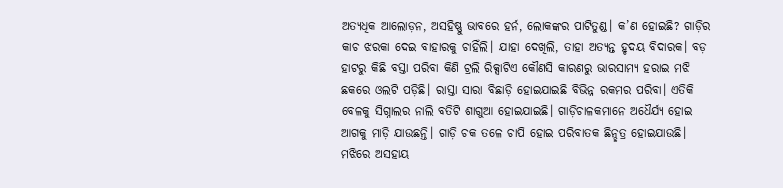ଅତ୍ୟଧିକ ଆଲୋଡ଼ନ, ଅସହିଷ୍ଣୁ ଭାବରେ ହର୍ନ, ଲୋକଙ୍କର ପାଟିତୁଣ୍ଡ। କ’ଣ ହୋଇଛି? ଗାଡ଼ିର କାଚ ଝରକା ଦେଇ ବାହାରକୁ ଚାହିଁଲି। ଯାହା ଦେଖିଲି, ତାହା ଅତ୍ୟନ୍ତ ହୃଦୟ ବିଦାରକ। ବଡ଼ ହାଟରୁ କିଛି ବସ୍ତା ପରିବା କିଣି ଟ୍ରଲି ରିକ୍ସାଟିଏ କୌଣସି କାରଣରୁ ଭାରସାମ୍ୟ ହରାଇ ମଝି ଛକରେ ଓଲଟି ପଡ଼ିଛି। ରାସ୍ତା ସାରା ବିଛାଡ଼ି ହୋଇଯାଇଛି ବିଭିନ୍ନ ରକମର ପରିବା। ଏତିକି ବେଳକୁ ସିଗ୍ନାଲର ନାଲି ବତିଟି ଶାଗୁଆ ହୋଇଯାଇଛି। ଗାଡ଼ିଚାଳକମାନେ ଅଧୈର୍ଯ୍ୟ ହୋଇ ଆଗକୁ ମାଡ଼ି ଯାଉଛନ୍ତି। ଗାଡ଼ି ଚକ ତଳେ ଚାପି ହୋଇ ପରିବାତକ ଛିନ୍ଛତ୍ର ହୋଇଯାଉଛି। ମଝିରେ ଅସହାୟ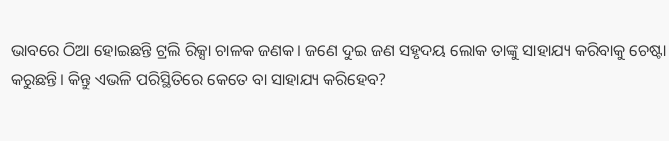ଭାବରେ ଠିଆ ହୋଇଛନ୍ତି ଟ୍ରଲି ରିକ୍ସା ଚାଳକ ଜଣକ। ଜଣେ ଦୁଇ ଜଣ ସହୃଦୟ ଲୋକ ତାଙ୍କୁ ସାହାଯ୍ୟ କରିବାକୁ ଚେଷ୍ଟା କରୁଛନ୍ତି। କିନ୍ତୁ ଏଭଳି ପରିସ୍ଥିତିରେ କେତେ ବା ସାହାଯ୍ୟ କରିହେବ?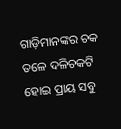ଗାଡ଼ିମାନଙ୍କର ଚକ ତଳେ ଦଳିଚକଟି ହୋଇ ପ୍ରାୟ ସବୁ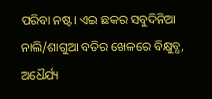ପରିବା ନଷ୍ଟ। ଏଇ ଛକର ସବୁଦିନିଆ ନାଲି/ଶାଗୁଆ ବତିର ଖେଳରେ ବିକ୍ଷୁବ୍ଧ, ଅଧୈର୍ଯ୍ୟ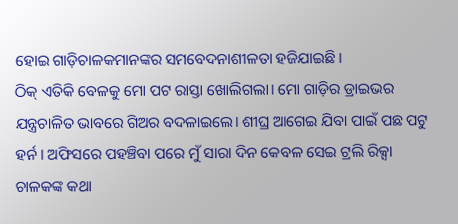ହୋଇ ଗାଡ଼ିଚାଳକମାନଙ୍କର ସମବେଦନାଶୀଳତା ହଜିଯାଇଛି।
ଠିକ୍ ଏତିକି ବେଳକୁ ମୋ ପଟ ରାସ୍ତା ଖୋଲିଗଲା। ମୋ ଗାଡ଼ିର ଡ୍ରାଇଭର ଯନ୍ତ୍ରଚାଳିତ ଭାବରେ ଗିଅର ବଦଳାଇଲେ। ଶୀଘ୍ର ଆଗେଇ ଯିବା ପାଇଁ ପଛ ପଟୁ ହର୍ନ। ଅଫିସରେ ପହଞ୍ଚିବା ପରେ ମୁଁ ସାରା ଦିନ କେବଳ ସେଇ ଟ୍ରଲି ରିକ୍ସା ଚାଳକଙ୍କ କଥା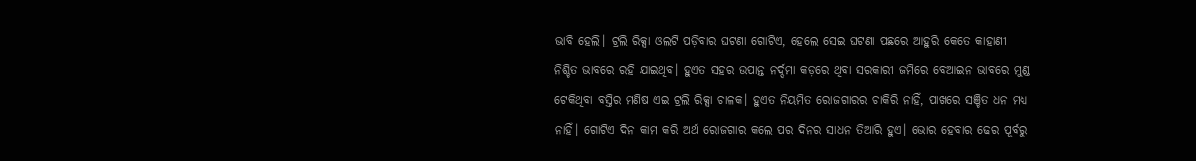ଭାବି ହେଲି। ଟ୍ରଲି ରିକ୍ସା ଓଲଟି ପଡ଼ିବାର ଘଟଣା ଗୋଟିଏ, ହେଲେ ସେଇ ଘଟଣା ପଛରେ ଆହୁରି କେତେ କାହାଣୀ ନିଶ୍ଚିତ ଭାବରେ ରହି ଯାଇଥିବ। ହୁଏତ ସହର ଉପାନ୍ତ ନର୍ଦ୍ଦମା କଡ଼ରେ ଥିବା ସରକାରୀ ଜମିରେ ବେଆଇନ ଭାବରେ ମୁଣ୍ଡ ଟେକିଥିବା ବସ୍ତିର ମଣିଷ ଏଇ ଟ୍ରଲି ରିକ୍ସା ଚାଳକ। ହୁଏତ ନିୟମିତ ରୋଜଗାରର ଚାକିରି ନାହିଁ, ପାଖରେ ସଞ୍ଚିତ ଧନ ମଧ୍ୟ ନାହିଁ। ଗୋଟିଏ ଦିନ କାମ କରି ଅର୍ଥ ରୋଜଗାର କଲେ ପର ଦିନର ସାଧନ ତିଆରି ହୁଏ। ଭୋର ହେବାର ଢେର ପୂର୍ବରୁ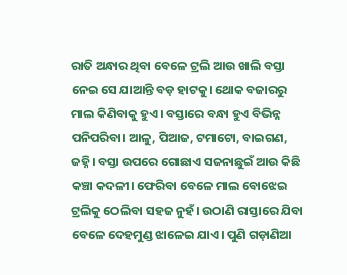ରାତି ଅନ୍ଧାର ଥିବା ବେଳେ ଟ୍ରଲି ଆଉ ଖାଲି ବସ୍ତା ନେଇ ସେ ଯାଆନ୍ତି ବଡ଼ ହାଟକୁ। ଥୋକ ବଜାରରୁ ମାଲ କିଣିବାକୁ ହୁଏ। ବସ୍ତାରେ ବନ୍ଧା ହୁଏ ବିଭିନ୍ନ ପନିପରିବା। ଆଳୁ, ପିଆଜ, ଟମାଟୋ, ବାଇଗଣ, ଜହ୍ନି। ବସ୍ତା ଉପରେ ଗୋଛାଏ ସଜନାଛୁଇଁ ଆଉ କିଛି କଞ୍ଚା କଦଳୀ। ଫେରିବା ବେଳେ ମାଲ ବୋଝେଇ ଟ୍ରଲିକୁ ଠେଲିବା ସହଜ ନୁହଁ। ଉଠାଣି ରାସ୍ତାରେ ଯିବା ବେଳେ ଦେହମୁଣ୍ଡ ଝାଳେଇ ଯାଏ। ପୁଣି ଗଡ଼ାଣିଆ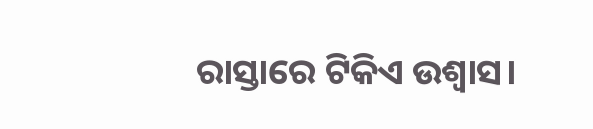ରାସ୍ତାରେ ଟିକିଏ ଉଶ୍ବାସ।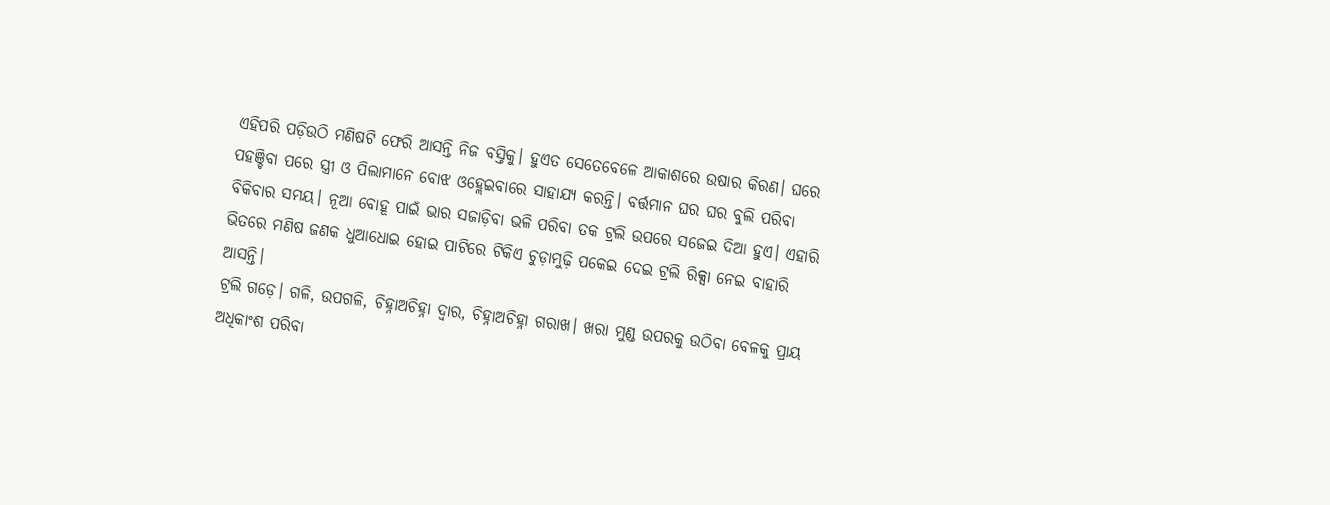ଏହିପରି ପଡ଼ିଉଠି ମଣିଷଟି ଫେରି ଆସନ୍ତି ନିଜ ବସ୍ତିକୁ। ହୁଏତ ସେତେବେଳେ ଆକାଶରେ ଉଷାର କିରଣ। ଘରେ ପହଞ୍ଚିବା ପରେ ସ୍ତ୍ରୀ ଓ ପିଲାମାନେ ବୋଝ ଓହ୍ଲେଇବାରେ ସାହାଯ୍ୟ କରନ୍ତି। ବର୍ତ୍ତମାନ ଘର ଘର ବୁଲି ପରିବା ବିକିବାର ସମୟ। ନୂଆ ବୋହୂ ପାଇଁ ଭାର ସଜାଡ଼ିବା ଭଳି ପରିବା ତକ ଟ୍ରଲି ଉପରେ ସଜେଇ ଦିଆ ହୁଏ। ଏହାରି ଭିତରେ ମଣିଷ ଜଣକ ଧୁଆଧୋଇ ହୋଇ ପାଟିରେ ଟିକିଏ ଚୁଡ଼ାମୁଢ଼ି ପକେଇ ଦେଇ ଟ୍ରଲି ରିକ୍ସା ନେଇ ବାହାରି ଆସନ୍ତି।
ଟ୍ରଲି ଗଡ଼େ। ଗଳି, ଉପଗଳି, ଚିହ୍ନାଅଚିହ୍ନା ଦ୍ବାର, ଚିହ୍ନାଅଚିହ୍ନା ଗରାଖ। ଖରା ମୁଣ୍ଡ ଉପରକୁ ଉଠିବା ବେଳକୁ ପ୍ରାୟ ଅଧିକାଂଶ ପରିବା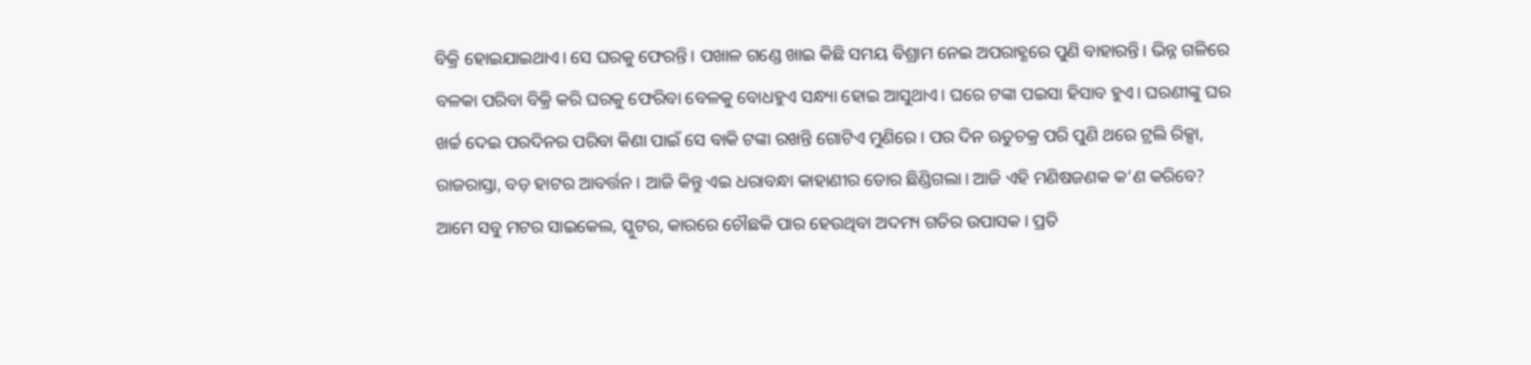ବିକ୍ରି ହୋଇଯାଇଥାଏ। ସେ ଘରକୁ ଫେରନ୍ତି। ପଖାଳ ଗଣ୍ଡେ ଖାଇ କିଛି ସମୟ ବିଶ୍ରାମ ନେଇ ଅପରାହ୍ଣରେ ପୁଣି ବାହାରନ୍ତି। ଭିନ୍ନ ଗଳିରେ ବଳକା ପରିବା ବିକ୍ରି କରି ଘରକୁ ଫେରିବା ବେଳକୁ ବୋଧହୁଏ ସନ୍ଧ୍ୟା ହୋଇ ଆସୁଥାଏ। ଘରେ ଟଙ୍କା ପଇସା ହିସାବ ହୁଏ। ଘରଣୀଙ୍କୁ ଘର ଖର୍ଚ୍ଚ ଦେଇ ପରଦିନର ପରିବା କିଣା ପାଇଁ ସେ ବାକି ଟଙ୍କା ରଖନ୍ତି ଗୋଟିଏ ମୁଣିରେ। ପର ଦିନ ଋତୁଚକ୍ର ପରି ପୁଣି ଥରେ ଟ୍ରଲି ରିକ୍ସା, ରାଜରାସ୍ତା, ବଡ଼ ହାଟର ଆବର୍ତ୍ତନ। ଆଜି କିନ୍ତୁ ଏଇ ଧରାବନ୍ଧା କାହାଣୀର ଡୋର ଛିଣ୍ଡିଗଲା। ଆଜି ଏହି ମଣିଷଜଣକ କ’ଣ କରିବେ?
ଆମେ ସବୁ ମଟର ସାଇକେଲ, ସ୍କୁଟର, କାରରେ ଚୌଛକି ପାର ହେଉଥିବା ଅଦମ୍ୟ ଗତିର ଉପାସକ। ପ୍ରତି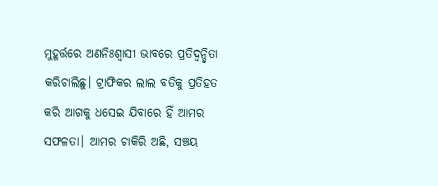ମୁହୂର୍ତ୍ତରେ ଅଣନିଃଶ୍ୱାସୀ ଭାବରେ ପ୍ରତିଦ୍ବନ୍ଦ୍ବିତା କରିଚାଲିଛୁ। ଟ୍ରାଫିକର ଲାଲ ବତିକୁ ପ୍ରତିହତ କରି ଆଗକୁ ଧସେଇ ଯିବାରେ ହିଁ ଆମର ସଫଳତା। ଆମର ଚାକିରି ଅଛି, ସଞ୍ଚୟ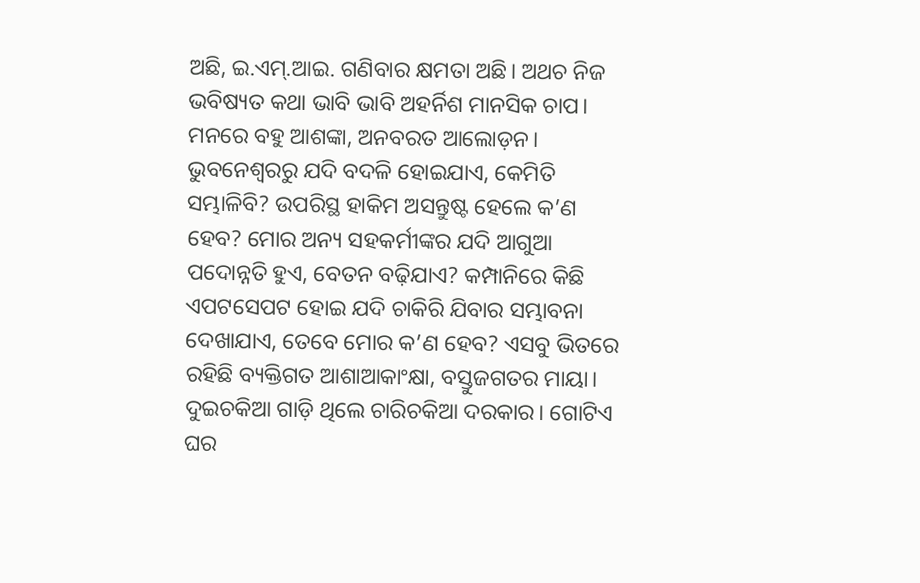ଅଛି, ଇ.ଏମ୍.ଆଇ. ଗଣିବାର କ୍ଷମତା ଅଛି। ଅଥଚ ନିଜ ଭବିଷ୍ୟତ କଥା ଭାବି ଭାବି ଅହର୍ନିଶ ମାନସିକ ଚାପ। ମନରେ ବହୁ ଆଶଙ୍କା, ଅନବରତ ଆଲୋଡ଼ନ। ଭୁବନେଶ୍ବରରୁ ଯଦି ବଦଳି ହୋଇଯାଏ, କେମିତି ସମ୍ଭାଳିବି? ଉପରିସ୍ଥ ହାକିମ ଅସନ୍ତୁଷ୍ଟ ହେଲେ କ’ଣ ହେବ? ମୋର ଅନ୍ୟ ସହକର୍ମୀଙ୍କର ଯଦି ଆଗୁଆ ପଦୋନ୍ନତି ହୁଏ, ବେତନ ବଢ଼ିଯାଏ? କମ୍ପାନିରେ କିଛି ଏପଟସେପଟ ହୋଇ ଯଦି ଚାକିରି ଯିବାର ସମ୍ଭାବନା ଦେଖାଯାଏ, ତେବେ ମୋର କ’ଣ ହେବ? ଏସବୁ ଭିତରେ ରହିଛି ବ୍ୟକ୍ତିଗତ ଆଶାଆକାଂକ୍ଷା, ବସ୍ତୁଜଗତର ମାୟା। ଦୁଇଚକିଆ ଗାଡ଼ି ଥିଲେ ଚାରିଚକିଆ ଦରକାର। ଗୋଟିଏ ଘର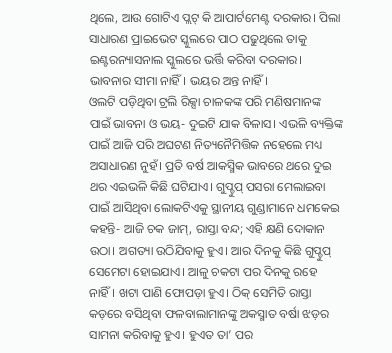ଥିଲେ, ଆଉ ଗୋଟିଏ ପ୍ଲଟ୍ କି ଆପାର୍ଟମେଣ୍ଟ ଦରକାର। ପିଲା ସାଧାରଣ ପ୍ରାଇଭେଟ ସ୍କୁଲରେ ପାଠ ପଢୁଥିଲେ ତାକୁ ଇଣ୍ଟରନ୍ୟାସନାଲ ସ୍କୁଲରେ ଭର୍ତ୍ତି କରିବା ଦରକାର। ଭାବନାର ସୀମା ନାହିଁ। ଭୟର ଅନ୍ତ ନାହିଁ।
ଓଲଟି ପଡ଼ିଥିବା ଟ୍ରଲି ରିକ୍ସା ଚାଳକଙ୍କ ପରି ମଣିଷମାନଙ୍କ ପାଇଁ ଭାବନା ଓ ଭୟ- ଦୁଇଟି ଯାକ ବିଳାସ। ଏଭଳି ବ୍ୟକ୍ତିଙ୍କ ପାଇଁ ଆଜି ପରି ଅଘଟଣ ନିତ୍ୟନୈମିତ୍ତିକ ନହେଲେ ମଧ୍ୟ ଅସାଧାରଣ ନୁହଁ। ପ୍ରତି ବର୍ଷ ଆକସ୍ମିକ ଭାବରେ ଥରେ ଦୁଇ ଥର ଏଇଭଳି କିଛି ଘଟିଯାଏ। ଗୁପ୍ଚୁପ୍ ପସରା ମେଲାଇବା ପାଇଁ ଆସିଥିବା ଲୋକଟିଏକୁ ସ୍ଥାନୀୟ ଗୁଣ୍ଡାମାନେ ଧମକେଇ କହନ୍ତି- ଆଜି ଚକ ଜାମ୍, ରାସ୍ତା ବନ୍ଦ; ଏହି କ୍ଷଣି ଦୋକାନ ଉଠା। ଅଗତ୍ୟା ଉଠିଯିବାକୁ ହୁଏ। ଆର ଦିନକୁ କିଛି ଗୁପ୍ଚୁପ୍ ସେମେଟା ହୋଇଯାଏ। ଆଳୁ ଚକଟା ପର ଦିନକୁ ରହେ ନାହିଁ। ଖଟା ପାଣି ଫୋପଡ଼ା ହୁଏ। ଠିକ୍ ସେମିତି ରାସ୍ତା କଡ଼ରେ ବସିଥିବା ଫଳବାଲାମାନଙ୍କୁ ଅକସ୍ମାତ ବର୍ଷା ଝଡ଼ର ସାମନା କରିବାକୁ ହୁଏ। ହୁଏତ ତା’ ପର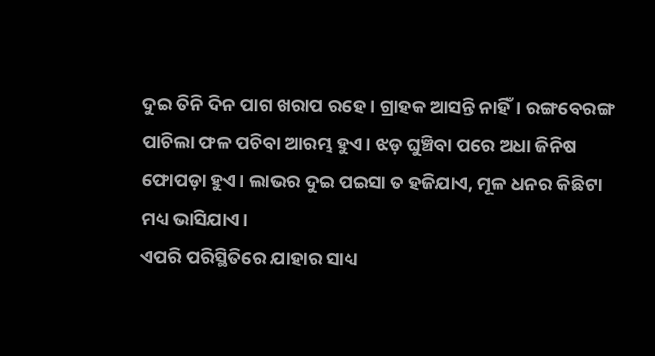ଦୁଇ ତିନି ଦିନ ପାଗ ଖରାପ ରହେ। ଗ୍ରାହକ ଆସନ୍ତି ନାହିଁ। ରଙ୍ଗବେରଙ୍ଗ ପାଚିଲା ଫଳ ପଚିବା ଆରମ୍ଭ ହୁଏ। ଝଡ଼ ଘୁଞ୍ଚିବା ପରେ ଅଧା ଜିନିଷ ଫୋପଡ଼ା ହୁଏ। ଲାଭର ଦୁଇ ପଇସା ତ ହଜିଯାଏ, ମୂଳ ଧନର କିଛିଟା ମଧ୍ୟ ଭାସିଯାଏ।
ଏପରି ପରିସ୍ଥିତିରେ ଯାହାର ସାଧ୍ୟ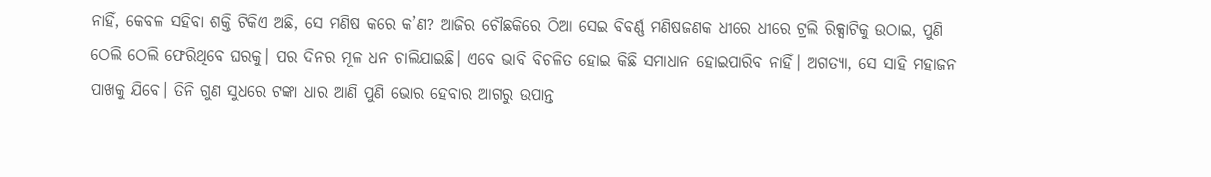ନାହିଁ, କେବଳ ସହିବା ଶକ୍ତି ଟିକିଏ ଅଛି, ସେ ମଣିଷ କରେ କ’ଣ? ଆଜିର ଚୌଛକିରେ ଠିଆ ସେଇ ବିବର୍ଣ୍ଣ ମଣିଷଜଣକ ଧୀରେ ଧୀରେ ଟ୍ରଲି ରିକ୍ସାଟିକୁ ଉଠାଇ, ପୁଣି ଠେଲି ଠେଲି ଫେରିଥିବେ ଘରକୁ। ପର ଦିନର ମୂଳ ଧନ ଚାଲିଯାଇଛି। ଏବେ ଭାବି ବିଚଳିତ ହୋଇ କିଛି ସମାଧାନ ହୋଇପାରିବ ନାହିଁ। ଅଗତ୍ୟା, ସେ ସାହି ମହାଜନ ପାଖକୁ ଯିବେ। ତିନି ଗୁଣ ସୁଧରେ ଟଙ୍କା ଧାର ଆଣି ପୁଣି ଭୋର ହେବାର ଆଗରୁ ଉପାନ୍ତ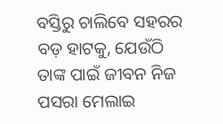ବସ୍ତିରୁ ଚାଲିବେ ସହରର ବଡ଼ ହାଟକୁ, ଯେଉଁଠି ତାଙ୍କ ପାଇଁ ଜୀବନ ନିଜ ପସରା ମେଲାଇ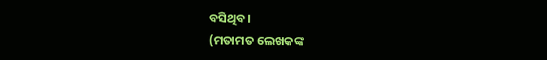ବସିଥିବ।
(ମତାମତ ଲେଖକଙ୍କ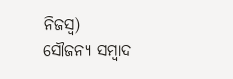ନିଜସ୍ବ)
ସୌଜନ୍ୟ ସମ୍ବାଦ